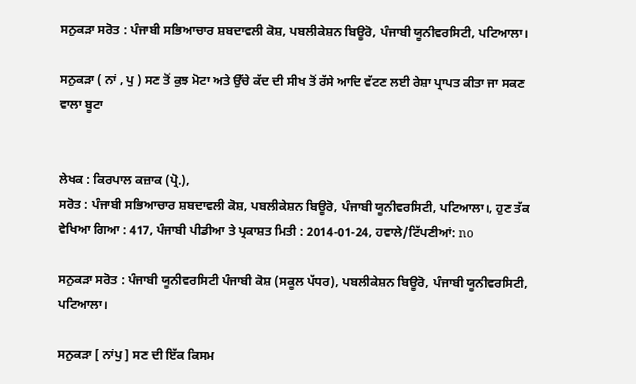ਸਨੁਕੜਾ ਸਰੋਤ : ਪੰਜਾਬੀ ਸਭਿਆਚਾਰ ਸ਼ਬਦਾਵਲੀ ਕੋਸ਼, ਪਬਲੀਕੇਸ਼ਨ ਬਿਊਰੋ, ਪੰਜਾਬੀ ਯੂਨੀਵਰਸਿਟੀ, ਪਟਿਆਲਾ।

ਸਨੁਕੜਾ ( ਨਾਂ , ਪੁ ) ਸਣ ਤੋਂ ਕੁਝ ਮੋਟਾ ਅਤੇ ਉੱਚੇ ਕੱਦ ਦੀ ਸੀਖ ਤੋਂ ਰੱਸੇ ਆਦਿ ਵੱਟਣ ਲਈ ਰੇਸ਼ਾ ਪ੍ਰਾਪਤ ਕੀਤਾ ਜਾ ਸਕਣ ਵਾਲਾ ਬੂਟਾ


ਲੇਖਕ : ਕਿਰਪਾਲ ਕਜ਼ਾਕ (ਪ੍ਰੋ.),
ਸਰੋਤ : ਪੰਜਾਬੀ ਸਭਿਆਚਾਰ ਸ਼ਬਦਾਵਲੀ ਕੋਸ਼, ਪਬਲੀਕੇਸ਼ਨ ਬਿਊਰੋ, ਪੰਜਾਬੀ ਯੂਨੀਵਰਸਿਟੀ, ਪਟਿਆਲਾ।, ਹੁਣ ਤੱਕ ਵੇਖਿਆ ਗਿਆ : 417, ਪੰਜਾਬੀ ਪੀਡੀਆ ਤੇ ਪ੍ਰਕਾਸ਼ਤ ਮਿਤੀ : 2014-01-24, ਹਵਾਲੇ/ਟਿੱਪਣੀਆਂ: no

ਸਨੁਕੜਾ ਸਰੋਤ : ਪੰਜਾਬੀ ਯੂਨੀਵਰਸਿਟੀ ਪੰਜਾਬੀ ਕੋਸ਼ (ਸਕੂਲ ਪੱਧਰ), ਪਬਲੀਕੇਸ਼ਨ ਬਿਊਰੋ, ਪੰਜਾਬੀ ਯੂਨੀਵਰਸਿਟੀ, ਪਟਿਆਲਾ।

ਸਨੁਕੜਾ [ ਨਾਂਪੁ ] ਸਣ ਦੀ ਇੱਕ ਕਿਸਮ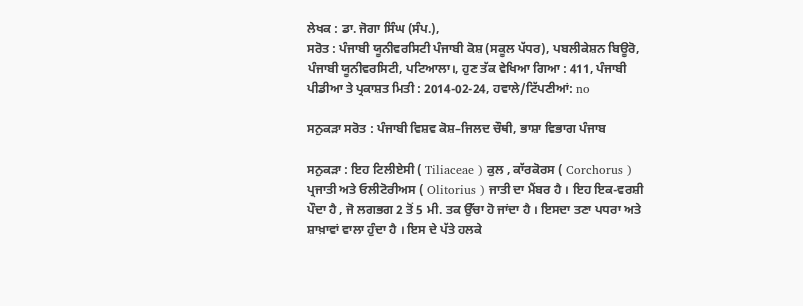ਲੇਖਕ : ਡਾ. ਜੋਗਾ ਸਿੰਘ (ਸੰਪ.),
ਸਰੋਤ : ਪੰਜਾਬੀ ਯੂਨੀਵਰਸਿਟੀ ਪੰਜਾਬੀ ਕੋਸ਼ (ਸਕੂਲ ਪੱਧਰ), ਪਬਲੀਕੇਸ਼ਨ ਬਿਊਰੋ, ਪੰਜਾਬੀ ਯੂਨੀਵਰਸਿਟੀ, ਪਟਿਆਲਾ।, ਹੁਣ ਤੱਕ ਵੇਖਿਆ ਗਿਆ : 411, ਪੰਜਾਬੀ ਪੀਡੀਆ ਤੇ ਪ੍ਰਕਾਸ਼ਤ ਮਿਤੀ : 2014-02-24, ਹਵਾਲੇ/ਟਿੱਪਣੀਆਂ: no

ਸਨੁਕੜਾ ਸਰੋਤ : ਪੰਜਾਬੀ ਵਿਸ਼ਵ ਕੋਸ਼–ਜਿਲਦ ਚੌਥੀ, ਭਾਸ਼ਾ ਵਿਭਾਗ ਪੰਜਾਬ

ਸਨੁਕੜਾ : ਇਹ ਟਿਲੀਏਸੀ ( Tiliaceae ) ਕੁਲ , ਕਾੱਰਕੋਰਸ ( Corchorus ) ਪ੍ਰਜਾਤੀ ਅਤੇ ਓਲੀਟੋਰੀਅਸ ( Olitorius ) ਜਾਤੀ ਦਾ ਮੈਂਬਰ ਹੈ । ਇਹ ਇਕ-ਵਰਸ਼ੀ ਪੌਦਾ ਹੈ , ਜੋ ਲਗਭਗ 2 ਤੋਂ 5 ਮੀ. ਤਕ ਉੱਚਾ ਹੋ ਜਾਂਦਾ ਹੈ । ਇਸਦਾ ਤਣਾ ਪਧਰਾ ਅਤੇ ਸ਼ਾਖ਼ਾਵਾਂ ਵਾਲਾ ਹੁੰਦਾ ਹੈ । ਇਸ ਦੇ ਪੱਤੇ ਹਲਕੇ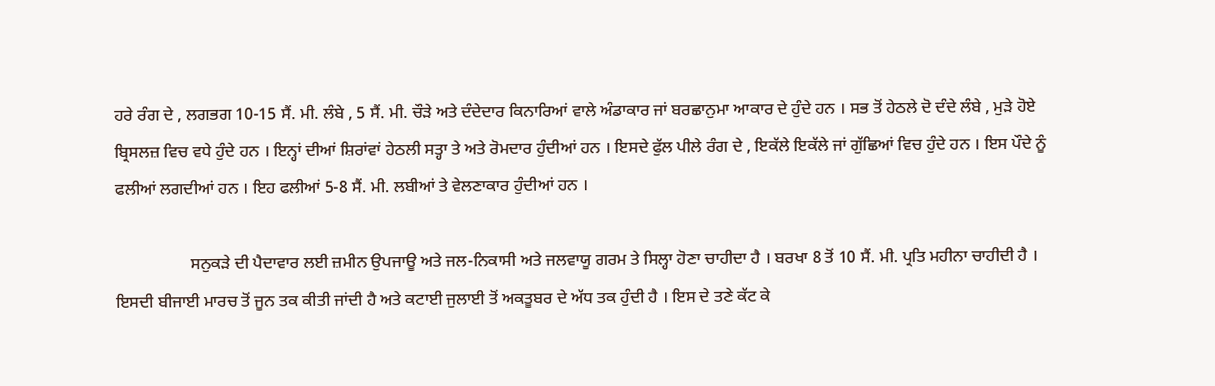ਹਰੇ ਰੰਗ ਦੇ , ਲਗਭਗ 10-15 ਸੈਂ. ਮੀ. ਲੰਬੇ , 5 ਸੈਂ. ਮੀ. ਚੌੜੇ ਅਤੇ ਦੰਦੇਦਾਰ ਕਿਨਾਰਿਆਂ ਵਾਲੇ ਅੰਡਾਕਾਰ ਜਾਂ ਬਰਛਾਨੁਮਾ ਆਕਾਰ ਦੇ ਹੁੰਦੇ ਹਨ । ਸਭ ਤੋਂ ਹੇਠਲੇ ਦੋ ਦੰਦੇ ਲੰਬੇ , ਮੁੜੇ ਹੋਏ ਬ੍ਰਿਸਲਜ਼ ਵਿਚ ਵਧੇ ਹੁੰਦੇ ਹਨ । ਇਨ੍ਹਾਂ ਦੀਆਂ ਸ਼ਿਰਾਂਵਾਂ ਹੇਠਲੀ ਸਤ੍ਹਾ ਤੇ ਅਤੇ ਰੋਮਦਾਰ ਹੁੰਦੀਆਂ ਹਨ । ਇਸਦੇ ਫੁੱਲ ਪੀਲੇ ਰੰਗ ਦੇ , ਇਕੱਲੇ ਇਕੱਲੇ ਜਾਂ ਗੁੱਛਿਆਂ ਵਿਚ ਹੁੰਦੇ ਹਨ । ਇਸ ਪੌਦੇ ਨੂੰ ਫਲੀਆਂ ਲਗਦੀਆਂ ਹਨ । ਇਹ ਫਲੀਆਂ 5-8 ਸੈਂ. ਮੀ. ਲਬੀਆਂ ਤੇ ਵੇਲਣਾਕਾਰ ਹੁੰਦੀਆਂ ਹਨ ।

                  ਸਨੁਕੜੇ ਦੀ ਪੈਦਾਵਾਰ ਲਈ ਜ਼ਮੀਨ ਉਪਜਾਊ ਅਤੇ ਜਲ-ਨਿਕਾਸੀ ਅਤੇ ਜਲਵਾਯੂ ਗਰਮ ਤੇ ਸਿਲ੍ਹਾ ਹੋਣਾ ਚਾਹੀਦਾ ਹੈ । ਬਰਖਾ 8 ਤੋਂ 10 ਸੈਂ. ਮੀ. ਪ੍ਰਤਿ ਮਹੀਨਾ ਚਾਹੀਦੀ ਹੈ । ਇਸਦੀ ਬੀਜਾਈ ਮਾਰਚ ਤੋਂ ਜੂਨ ਤਕ ਕੀਤੀ ਜਾਂਦੀ ਹੈ ਅਤੇ ਕਟਾਈ ਜੁਲਾਈ ਤੋਂ ਅਕਤੂਬਰ ਦੇ ਅੱਧ ਤਕ ਹੁੰਦੀ ਹੈ । ਇਸ ਦੇ ਤਣੇ ਕੱਟ ਕੇ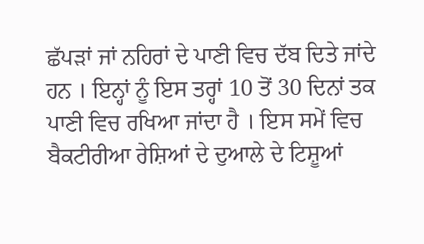ਛੱਪੜਾਂ ਜਾਂ ਨਹਿਰਾਂ ਦੇ ਪਾਣੀ ਵਿਚ ਦੱਬ ਦਿਤੇ ਜਾਂਦੇ ਹਨ । ਇਨ੍ਹਾਂ ਨੂੰ ਇਸ ਤਰ੍ਹਾਂ 10 ਤੋਂ 30 ਦਿਨਾਂ ਤਕ ਪਾਣੀ ਵਿਚ ਰਖਿਆ ਜਾਂਦਾ ਹੈ । ਇਸ ਸਮੇਂ ਵਿਚ ਬੈਕਟੀਰੀਆ ਰੇਸ਼ਿਆਂ ਦੇ ਦੁਆਲੇ ਦੇ ਟਿਸ਼ੂਆਂ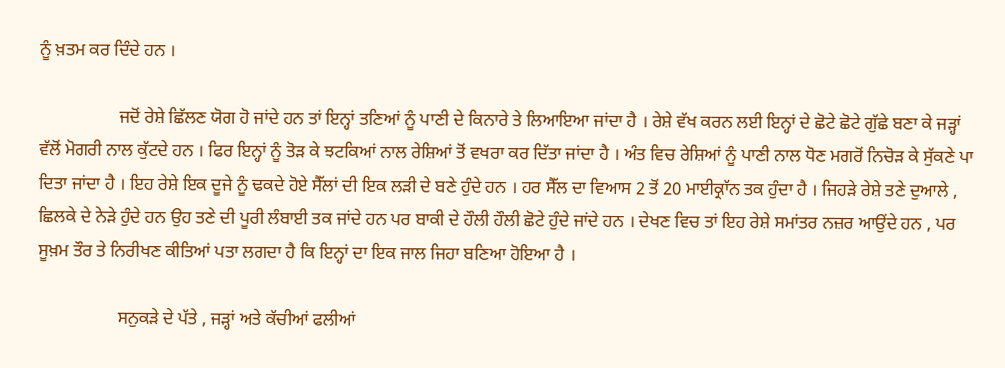ਨੂੰ ਖ਼ਤਮ ਕਰ ਦਿੰਦੇ ਹਨ ।

                  ਜਦੋਂ ਰੇਸ਼ੇ ਛਿੱਲਣ ਯੋਗ ਹੋ ਜਾਂਦੇ ਹਨ ਤਾਂ ਇਨ੍ਹਾਂ ਤਣਿਆਂ ਨੂੰ ਪਾਣੀ ਦੇ ਕਿਨਾਰੇ ਤੇ ਲਿਆਇਆ ਜਾਂਦਾ ਹੈ । ਰੇਸ਼ੇ ਵੱਖ ਕਰਨ ਲਈ ਇਨ੍ਹਾਂ ਦੇ ਛੋਟੇ ਛੋਟੇ ਗੁੱਛੇ ਬਣਾ ਕੇ ਜੜ੍ਹਾਂ ਵੱਲੋਂ ਮੋਗਰੀ ਨਾਲ ਕੁੱਟਦੇ ਹਨ । ਫਿਰ ਇਨ੍ਹਾਂ ਨੂੰ ਤੋੜ ਕੇ ਝਟਕਿਆਂ ਨਾਲ ਰੇਸ਼ਿਆਂ ਤੋਂ ਵਖਰਾ ਕਰ ਦਿੱਤਾ ਜਾਂਦਾ ਹੈ । ਅੰਤ ਵਿਚ ਰੇਸ਼ਿਆਂ ਨੂੰ ਪਾਣੀ ਨਾਲ ਧੋਣ ਮਗਰੋਂ ਨਿਚੋੜ ਕੇ ਸੁੱਕਣੇ ਪਾ ਦਿਤਾ ਜਾਂਦਾ ਹੈ । ਇਹ ਰੇਸ਼ੇ ਇਕ ਦੂਜੇ ਨੂੰ ਢਕਦੇ ਹੋਏ ਸੈੱਲਾਂ ਦੀ ਇਕ ਲੜੀ ਦੇ ਬਣੇ ਹੁੰਦੇ ਹਨ । ਹਰ ਸੈੱਲ ਦਾ ਵਿਆਸ 2 ਤੋਂ 20 ਮਾਈਕ੍ਰਾੱਨ ਤਕ ਹੁੰਦਾ ਹੈ । ਜਿਹੜੇ ਰੇਸ਼ੇ ਤਣੇ ਦੁਆਲੇ , ਛਿਲਕੇ ਦੇ ਨੇੜੇ ਹੁੰਦੇ ਹਨ ਉਹ ਤਣੇ ਦੀ ਪੂਰੀ ਲੰਬਾਈ ਤਕ ਜਾਂਦੇ ਹਨ ਪਰ ਬਾਕੀ ਦੇ ਹੌਲੀ ਹੌਲੀ ਛੋਟੇ ਹੁੰਦੇ ਜਾਂਦੇ ਹਨ । ਦੇਖਣ ਵਿਚ ਤਾਂ ਇਹ ਰੇਸ਼ੇ ਸਮਾਂਤਰ ਨਜ਼ਰ ਆਉਂਦੇ ਹਨ , ਪਰ ਸੂਖ਼ਮ ਤੌਰ ਤੇ ਨਿਰੀਖਣ ਕੀਤਿਆਂ ਪਤਾ ਲਗਦਾ ਹੈ ਕਿ ਇਨ੍ਹਾਂ ਦਾ ਇਕ ਜਾਲ ਜਿਹਾ ਬਣਿਆ ਹੋਇਆ ਹੈ ।

                  ਸਨੁਕੜੇ ਦੇ ਪੱਤੇ , ਜੜ੍ਹਾਂ ਅਤੇ ਕੱਚੀਆਂ ਫਲੀਆਂ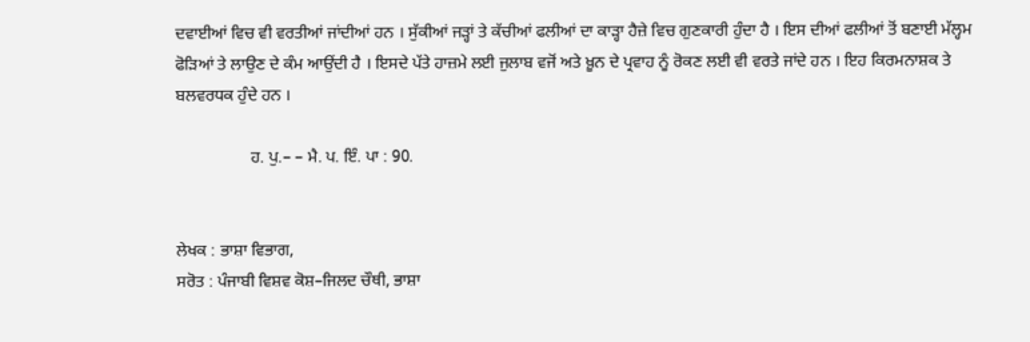ਦਵਾਈਆਂ ਵਿਚ ਵੀ ਵਰਤੀਆਂ ਜਾਂਦੀਆਂ ਹਨ । ਸੁੱਕੀਆਂ ਜੜ੍ਹਾਂ ਤੇ ਕੱਚੀਆਂ ਫਲੀਆਂ ਦਾ ਕਾੜ੍ਹਾ ਹੈਜ਼ੇ ਵਿਚ ਗੁਣਕਾਰੀ ਹੁੰਦਾ ਹੈ । ਇਸ ਦੀਆਂ ਫਲੀਆਂ ਤੋਂ ਬਣਾਈ ਮੱਲ੍ਹਮ ਫੋੜਿਆਂ ਤੇ ਲਾਉਣ ਦੇ ਕੰਮ ਆਉਂਦੀ ਹੈ । ਇਸਦੇ ਪੱਤੇ ਹਾਜ਼ਮੇ ਲਈ ਜੁਲਾਬ ਵਜੋਂ ਅਤੇ ਖ਼ੂਨ ਦੇ ਪ੍ਰਵਾਹ ਨੂੰ ਰੋਕਣ ਲਈ ਵੀ ਵਰਤੇ ਜਾਂਦੇ ਹਨ । ਇਹ ਕਿਰਮਨਾਸ਼ਕ ਤੇ ਬਲਵਰਧਕ ਹੁੰਦੇ ਹਨ ।

                  ਹ. ਪੁ.– – ਮੈ. ਪ. ਇੰ. ਪਾ : 90.


ਲੇਖਕ : ਭਾਸ਼ਾ ਵਿਭਾਗ,
ਸਰੋਤ : ਪੰਜਾਬੀ ਵਿਸ਼ਵ ਕੋਸ਼–ਜਿਲਦ ਚੌਥੀ, ਭਾਸ਼ਾ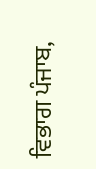ਵਿਭਾਗ ਪੰਜਾਬ,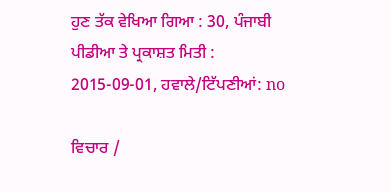ਹੁਣ ਤੱਕ ਵੇਖਿਆ ਗਿਆ : 30, ਪੰਜਾਬੀ ਪੀਡੀਆ ਤੇ ਪ੍ਰਕਾਸ਼ਤ ਮਿਤੀ : 2015-09-01, ਹਵਾਲੇ/ਟਿੱਪਣੀਆਂ: no

ਵਿਚਾਰ /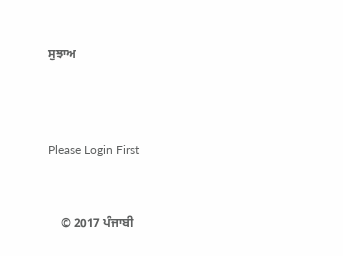ਸੁਝਾਅ



Please Login First


    © 2017 ਪੰਜਾਬੀ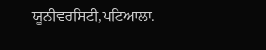ਯੂਨੀਵਰਸਿਟੀ,ਪਟਿਆਲਾ.